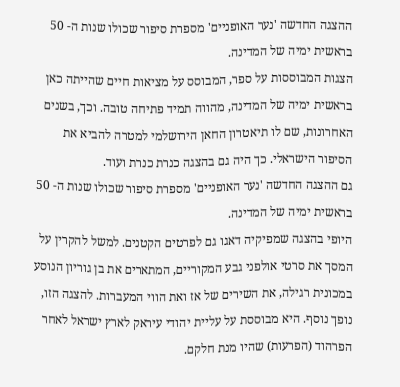ההצגה החדשה 'נער האופניים' מספרת סיפור שכולו שנות ה- 50 בראשית ימיה של המדינה.
הצגות המבוססות על ספר, המבוסס על מציאות חיים שהייתה כאן בראשית ימיה של המדינה, מהווה תמיד פתיחה טובה. וכך, בשנים האחרונות, שם לו תיאטרון החאן הירושלמי למטרה להביא את הסיפור הישראלי. כך היה גם בהצגה כנרת כנרת ועוד.
גם ההצגה החדשה 'נער האופניים' מספרת סיפור שכולו שנות ה- 50 בראשית ימיה של המדינה.
היופי בהצגה שמפיקיה דאגו גם לפרטים הקטנים. למשל להקרין על המסך את סרטי אולפני גבע המקוריים, המתארים את בן גוריון הנוסע במכונית רגילה, את השירים של אז ואת הווי המעברות. להצגה הזו, נופך נוסף. היא מבוססת על עליית יהודי עיראק לארץ ישראל לאחר הפרהוד (הפרעות) שהיו מנת חלקם.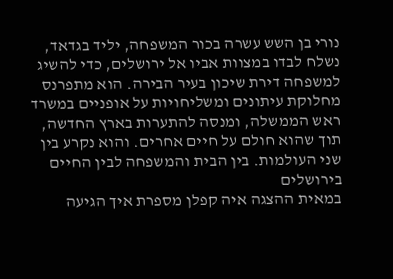נורי בן השש עשרה בכור המשפחה, יליד בגדאד, נשלח לבדו במצוות אביו אל ירושלים, כדי להשיג למשפחה דירת שיכון בעיר הבירה. הוא מתפרנס מחלוקת עיתונים ומשליחויות על אופניים במשרד ראש הממשלה, ומנסה להתערות בארץ החדשה, תוך שהוא חולם על חיים אחרים. והוא נקרע בין שני העולמות. בין הבית והמשפחה לבין החיים בירושלים
במאית ההצגה איה קפלן מספרת איך הגיעה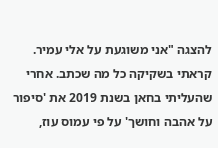להצגה "אני משוגעת על אלי עמיר. קראתי בשקיקה כל מה שכתב. אחרי שהעליתי בחאן בשנת 2019 את 'סיפור על אהבה וחושך' על פי עמוס עוז,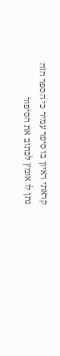קראתי ראיון בו סיפר עמיר כי הספר הזה נתן לו אומץ לכתוב את הסיפור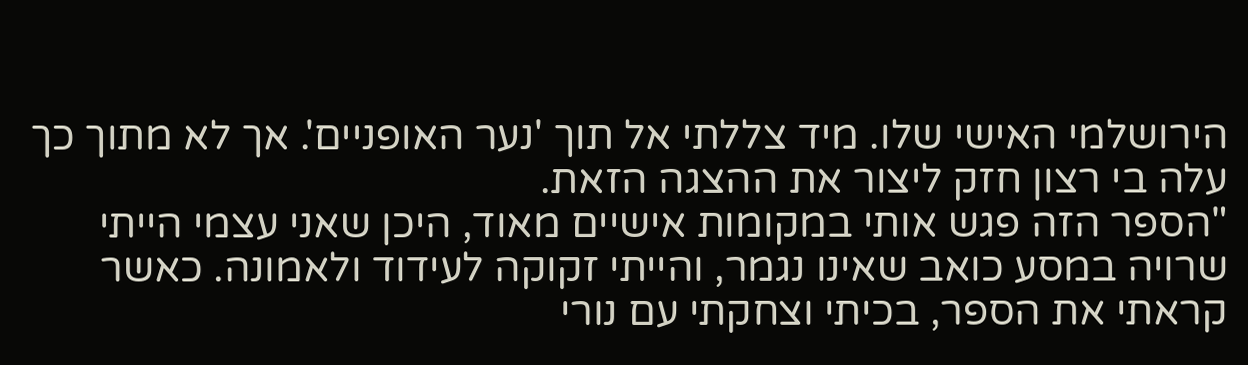הירושלמי האישי שלו. מיד צללתי אל תוך 'נער האופניים'. אך לא מתוך כך עלה בי רצון חזק ליצור את ההצגה הזאת.
"הספר הזה פגש אותי במקומות אישיים מאוד, היכן שאני עצמי הייתי שרויה במסע כואב שאינו נגמר, והייתי זקוקה לעידוד ולאמונה. כאשר קראתי את הספר, בכיתי וצחקתי עם נורי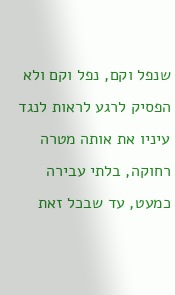שנפל וקם, נפל וקם ולא הפסיק לרגע לראות לנגד עיניו את אותה מטרה רחוקה, בלתי עבירה כמעט, עד שבכל זאת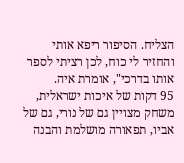הצליח. הסיפור ריפא אותי והחזיר לי כוח, לכן רציתי לספר אותו בדרכי", אומרת איה.
95 דקות של איכות ישראלית, משחק מצויין גם של נורי, גם של אביו, תפאורה מושלמת והבנה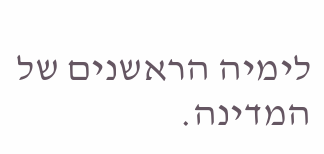לימיה הראשנים של המדינה.